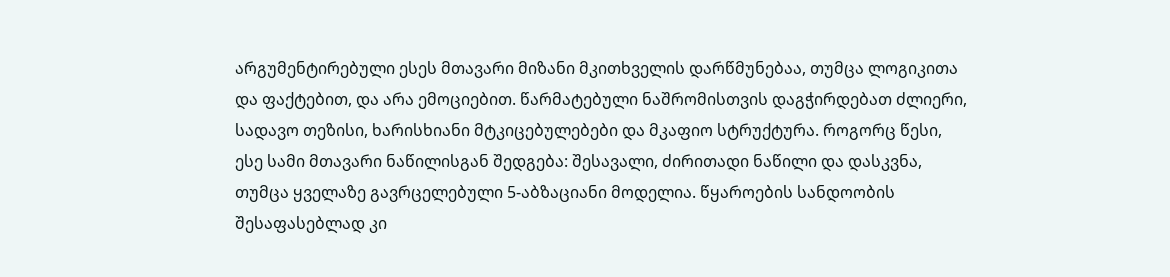არგუმენტირებული ესეს მთავარი მიზანი მკითხველის დარწმუნებაა, თუმცა ლოგიკითა და ფაქტებით, და არა ემოციებით. წარმატებული ნაშრომისთვის დაგჭირდებათ ძლიერი, სადავო თეზისი, ხარისხიანი მტკიცებულებები და მკაფიო სტრუქტურა. როგორც წესი, ესე სამი მთავარი ნაწილისგან შედგება: შესავალი, ძირითადი ნაწილი და დასკვნა, თუმცა ყველაზე გავრცელებული 5-აბზაციანი მოდელია. წყაროების სანდოობის შესაფასებლად კი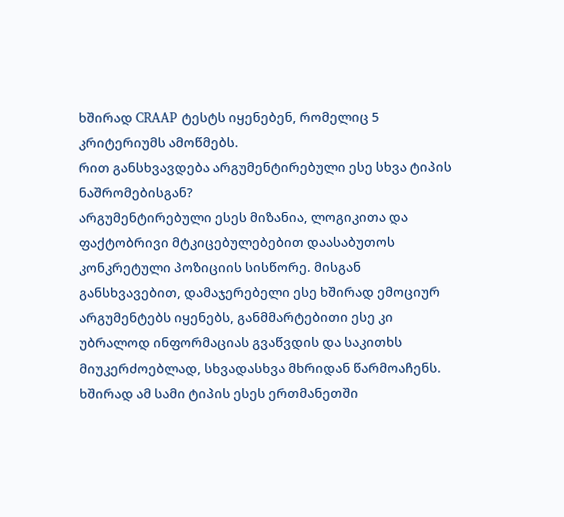ხშირად CRAAP ტესტს იყენებენ, რომელიც 5 კრიტერიუმს ამოწმებს.
რით განსხვავდება არგუმენტირებული ესე სხვა ტიპის ნაშრომებისგან?
არგუმენტირებული ესეს მიზანია, ლოგიკითა და ფაქტობრივი მტკიცებულებებით დაასაბუთოს კონკრეტული პოზიციის სისწორე. მისგან განსხვავებით, დამაჯერებელი ესე ხშირად ემოციურ არგუმენტებს იყენებს, განმმარტებითი ესე კი უბრალოდ ინფორმაციას გვაწვდის და საკითხს მიუკერძოებლად, სხვადასხვა მხრიდან წარმოაჩენს.
ხშირად ამ სამი ტიპის ესეს ერთმანეთში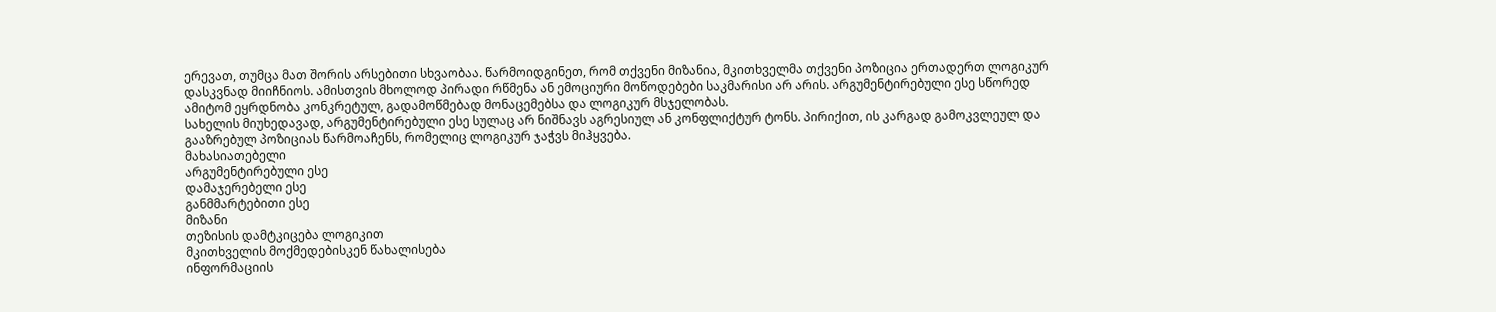ერევათ, თუმცა მათ შორის არსებითი სხვაობაა. წარმოიდგინეთ, რომ თქვენი მიზანია, მკითხველმა თქვენი პოზიცია ერთადერთ ლოგიკურ დასკვნად მიიჩნიოს. ამისთვის მხოლოდ პირადი რწმენა ან ემოციური მოწოდებები საკმარისი არ არის. არგუმენტირებული ესე სწორედ ამიტომ ეყრდნობა კონკრეტულ, გადამოწმებად მონაცემებსა და ლოგიკურ მსჯელობას.
სახელის მიუხედავად, არგუმენტირებული ესე სულაც არ ნიშნავს აგრესიულ ან კონფლიქტურ ტონს. პირიქით, ის კარგად გამოკვლეულ და გააზრებულ პოზიციას წარმოაჩენს, რომელიც ლოგიკურ ჯაჭვს მიჰყვება.
მახასიათებელი
არგუმენტირებული ესე
დამაჯერებელი ესე
განმმარტებითი ესე
მიზანი
თეზისის დამტკიცება ლოგიკით
მკითხველის მოქმედებისკენ წახალისება
ინფორმაციის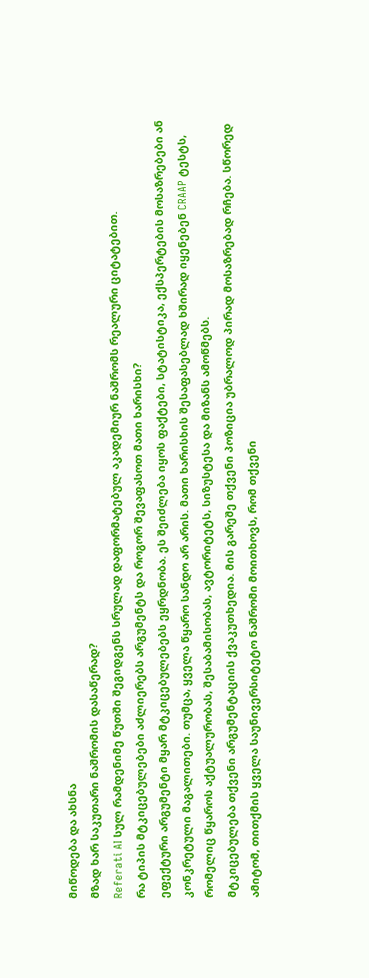მიწოდება და ახსნა
მზად ხარ საკუთარი ნაშრომის დასაწერად?
Referati AI სულ რამდენიმე წუთში შეგიდგენს სრულად დაფორმატებულ აკადემიურ ნაშრომს რეალური ციტატებით.
რა ტიპის მტკიცებულებები აძლიერებს არგუმენტს და როგორ შევაფასოთ მათი ხარისხი?
ეფექტური არგუმენტი მყარ მტკიცებულებებს ეყრდნობა. ეს შეიძლება იყოს ფაქტები, სტატისტიკა, ექსპერტების მოსაზრებები ან კონკრეტული მაგალითები. თუმცა, ყველა წყარო სანდო არ არის. მათი ხარისხის შესაფასებლად ხშირად იყენებენ CRAAP ტესტს, რომელიც წყაროს აქტუალურობას, შესაბამისობას, ავტორიტეტს, სიზუსტესა და მიზანს ამოწმებს.
მტკიცებულება თქვენი არგუმენტაციის ქვაკუთხედია. მის გარეშე თქვენი პოზიცია უბრალოდ პირად მოსაზრებად რჩება. სწორედ ამიტომ, თითქმის ყველა საუნივერსიტეტო ნაშრომი მოითხოვს, რომ თქვენი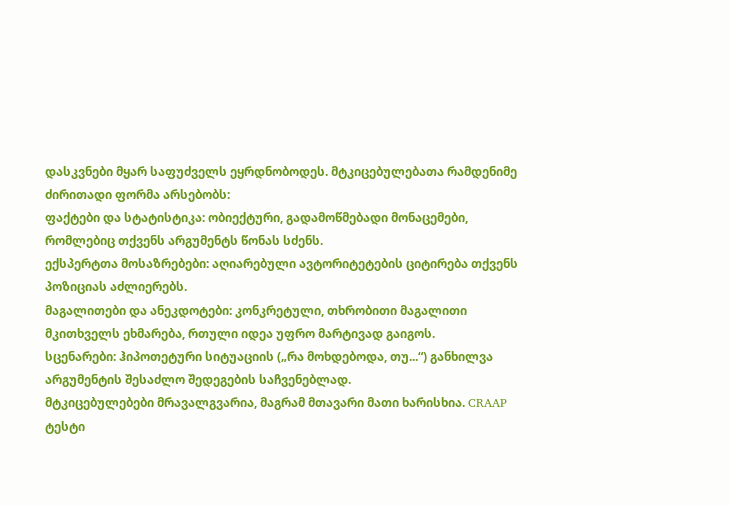დასკვნები მყარ საფუძველს ეყრდნობოდეს. მტკიცებულებათა რამდენიმე ძირითადი ფორმა არსებობს:
ფაქტები და სტატისტიკა: ობიექტური, გადამოწმებადი მონაცემები, რომლებიც თქვენს არგუმენტს წონას სძენს.
ექსპერტთა მოსაზრებები: აღიარებული ავტორიტეტების ციტირება თქვენს პოზიციას აძლიერებს.
მაგალითები და ანეკდოტები: კონკრეტული, თხრობითი მაგალითი მკითხველს ეხმარება, რთული იდეა უფრო მარტივად გაიგოს.
სცენარები: ჰიპოთეტური სიტუაციის („რა მოხდებოდა, თუ...“) განხილვა არგუმენტის შესაძლო შედეგების საჩვენებლად.
მტკიცებულებები მრავალგვარია, მაგრამ მთავარი მათი ხარისხია. CRAAP ტესტი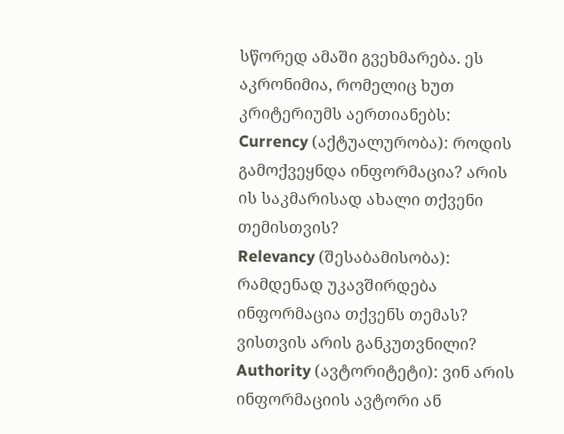სწორედ ამაში გვეხმარება. ეს აკრონიმია, რომელიც ხუთ კრიტერიუმს აერთიანებს:
Currency (აქტუალურობა): როდის გამოქვეყნდა ინფორმაცია? არის ის საკმარისად ახალი თქვენი თემისთვის?
Relevancy (შესაბამისობა): რამდენად უკავშირდება ინფორმაცია თქვენს თემას? ვისთვის არის განკუთვნილი?
Authority (ავტორიტეტი): ვინ არის ინფორმაციის ავტორი ან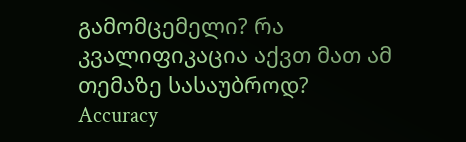გამომცემელი? რა კვალიფიკაცია აქვთ მათ ამ თემაზე სასაუბროდ?
Accuracy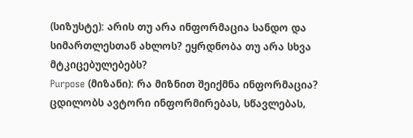(სიზუსტე): არის თუ არა ინფორმაცია სანდო და სიმართლესთან ახლოს? ეყრდნობა თუ არა სხვა მტკიცებულებებს?
Purpose (მიზანი): რა მიზნით შეიქმნა ინფორმაცია? ცდილობს ავტორი ინფორმირებას, სწავლებას,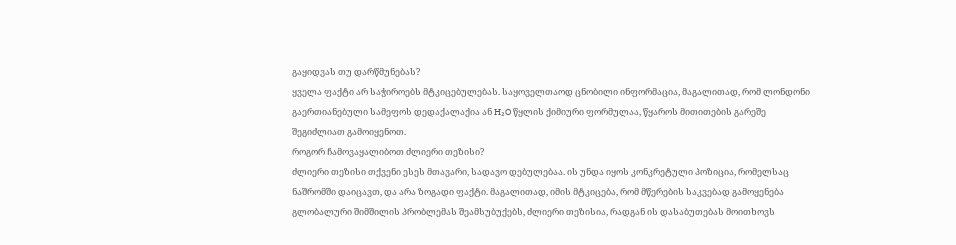გაყიდვას თუ დარწმუნებას?
ყველა ფაქტი არ საჭიროებს მტკიცებულებას. საყოველთაოდ ცნობილი ინფორმაცია, მაგალითად, რომ ლონდონი გაერთიანებული სამეფოს დედაქალაქია ან H₂O წყლის ქიმიური ფორმულაა, წყაროს მითითების გარეშე შეგიძლიათ გამოიყენოთ.
როგორ ჩამოვაყალიბოთ ძლიერი თეზისი?
ძლიერი თეზისი თქვენი ესეს მთავარი, სადავო დებულებაა. ის უნდა იყოს კონკრეტული პოზიცია, რომელსაც ნაშრომში დაიცავთ, და არა ზოგადი ფაქტი. მაგალითად, იმის მტკიცება, რომ მწერების საკვებად გამოყენება გლობალური შიმშილის პრობლემას შეამსუბუქებს, ძლიერი თეზისია, რადგან ის დასაბუთებას მოითხოვს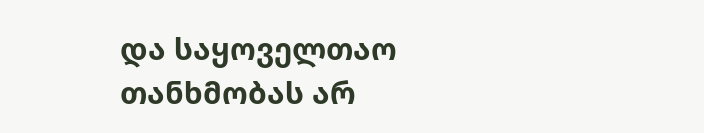და საყოველთაო თანხმობას არ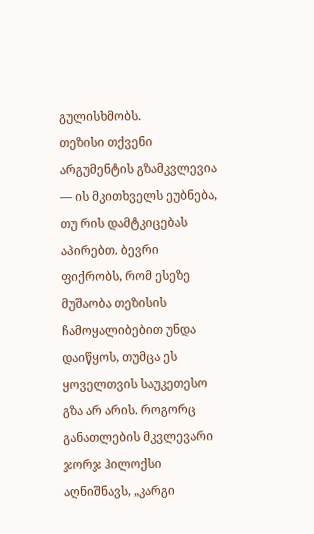გულისხმობს.
თეზისი თქვენი არგუმენტის გზამკვლევია — ის მკითხველს ეუბნება, თუ რის დამტკიცებას აპირებთ. ბევრი ფიქრობს, რომ ესეზე მუშაობა თეზისის ჩამოყალიბებით უნდა დაიწყოს, თუმცა ეს ყოველთვის საუკეთესო გზა არ არის. როგორც განათლების მკვლევარი ჯორჯ ჰილოქსი აღნიშნავს, „კარგი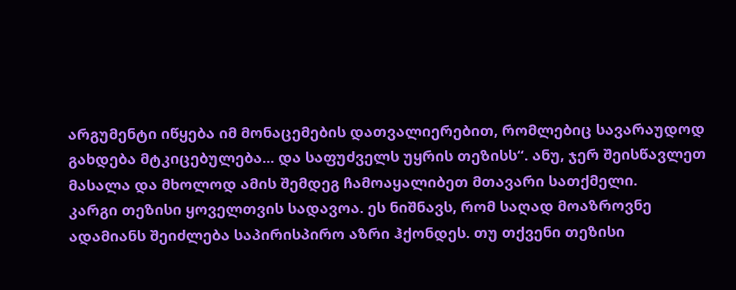არგუმენტი იწყება იმ მონაცემების დათვალიერებით, რომლებიც სავარაუდოდ გახდება მტკიცებულება... და საფუძველს უყრის თეზისს“. ანუ, ჯერ შეისწავლეთ მასალა და მხოლოდ ამის შემდეგ ჩამოაყალიბეთ მთავარი სათქმელი.
კარგი თეზისი ყოველთვის სადავოა. ეს ნიშნავს, რომ საღად მოაზროვნე ადამიანს შეიძლება საპირისპირო აზრი ჰქონდეს. თუ თქვენი თეზისი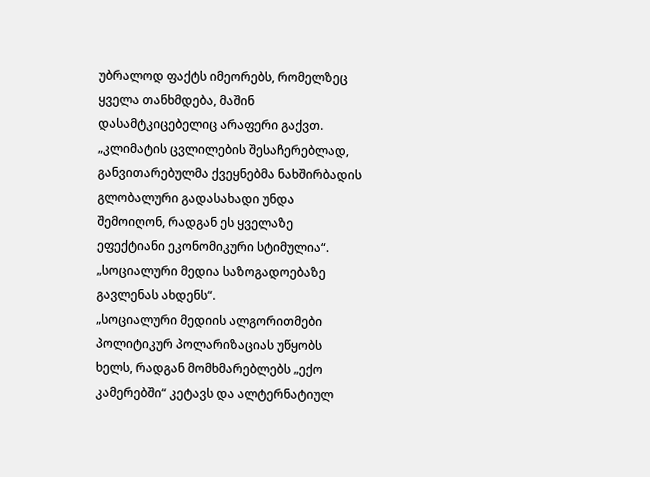უბრალოდ ფაქტს იმეორებს, რომელზეც ყველა თანხმდება, მაშინ დასამტკიცებელიც არაფერი გაქვთ.
„კლიმატის ცვლილების შესაჩერებლად, განვითარებულმა ქვეყნებმა ნახშირბადის გლობალური გადასახადი უნდა შემოიღონ, რადგან ეს ყველაზე ეფექტიანი ეკონომიკური სტიმულია“.
„სოციალური მედია საზოგადოებაზე გავლენას ახდენს“.
„სოციალური მედიის ალგორითმები პოლიტიკურ პოლარიზაციას უწყობს ხელს, რადგან მომხმარებლებს „ექო კამერებში“ კეტავს და ალტერნატიულ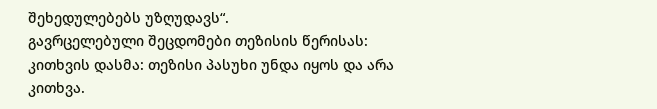შეხედულებებს უზღუდავს“.
გავრცელებული შეცდომები თეზისის წერისას:
კითხვის დასმა: თეზისი პასუხი უნდა იყოს და არა კითხვა.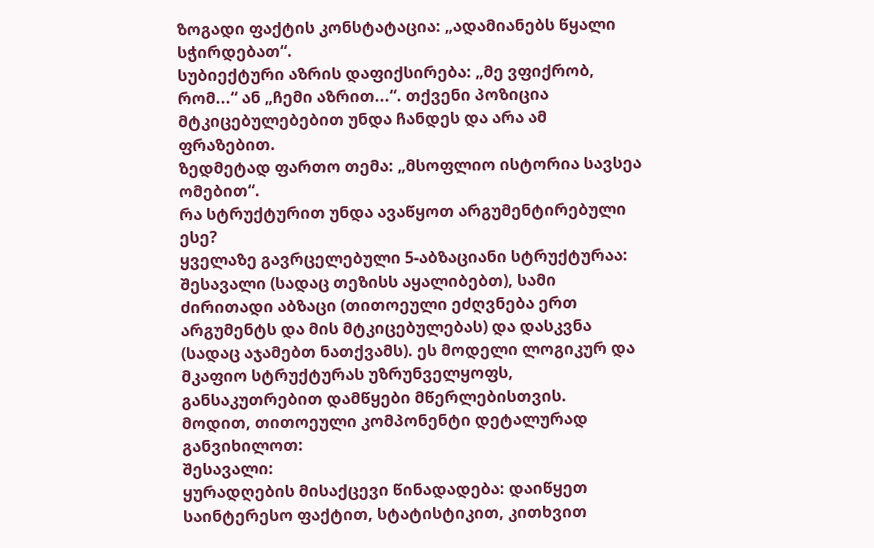ზოგადი ფაქტის კონსტატაცია: „ადამიანებს წყალი სჭირდებათ“.
სუბიექტური აზრის დაფიქსირება: „მე ვფიქრობ, რომ...“ ან „ჩემი აზრით...“. თქვენი პოზიცია მტკიცებულებებით უნდა ჩანდეს და არა ამ ფრაზებით.
ზედმეტად ფართო თემა: „მსოფლიო ისტორია სავსეა ომებით“.
რა სტრუქტურით უნდა ავაწყოთ არგუმენტირებული ესე?
ყველაზე გავრცელებული 5-აბზაციანი სტრუქტურაა: შესავალი (სადაც თეზისს აყალიბებთ), სამი ძირითადი აბზაცი (თითოეული ეძღვნება ერთ არგუმენტს და მის მტკიცებულებას) და დასკვნა (სადაც აჯამებთ ნათქვამს). ეს მოდელი ლოგიკურ და მკაფიო სტრუქტურას უზრუნველყოფს, განსაკუთრებით დამწყები მწერლებისთვის.
მოდით, თითოეული კომპონენტი დეტალურად განვიხილოთ:
შესავალი:
ყურადღების მისაქცევი წინადადება: დაიწყეთ საინტერესო ფაქტით, სტატისტიკით, კითხვით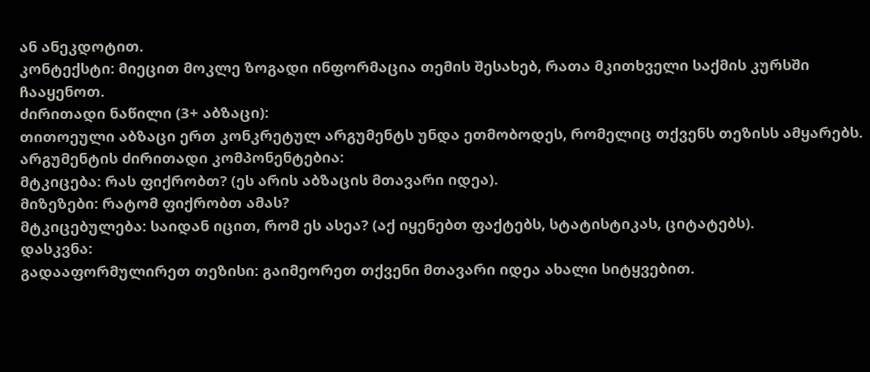ან ანეკდოტით.
კონტექსტი: მიეცით მოკლე ზოგადი ინფორმაცია თემის შესახებ, რათა მკითხველი საქმის კურსში ჩააყენოთ.
ძირითადი ნაწილი (3+ აბზაცი):
თითოეული აბზაცი ერთ კონკრეტულ არგუმენტს უნდა ეთმობოდეს, რომელიც თქვენს თეზისს ამყარებს. არგუმენტის ძირითადი კომპონენტებია:
მტკიცება: რას ფიქრობთ? (ეს არის აბზაცის მთავარი იდეა).
მიზეზები: რატომ ფიქრობთ ამას?
მტკიცებულება: საიდან იცით, რომ ეს ასეა? (აქ იყენებთ ფაქტებს, სტატისტიკას, ციტატებს).
დასკვნა:
გადააფორმულირეთ თეზისი: გაიმეორეთ თქვენი მთავარი იდეა ახალი სიტყვებით.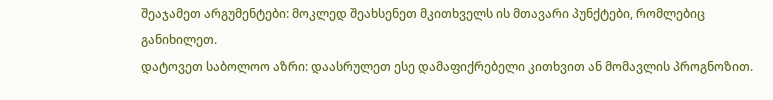შეაჯამეთ არგუმენტები: მოკლედ შეახსენეთ მკითხველს ის მთავარი პუნქტები, რომლებიც განიხილეთ.
დატოვეთ საბოლოო აზრი: დაასრულეთ ესე დამაფიქრებელი კითხვით ან მომავლის პროგნოზით.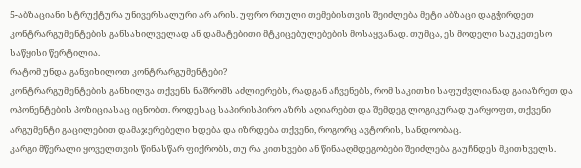5-აბზაციანი სტრუქტურა უნივერსალური არ არის. უფრო რთული თემებისთვის შეიძლება მეტი აბზაცი დაგჭირდეთ კონტრარგუმენტების განსახილველად ან დამატებითი მტკიცებულებების მოსაყვანად. თუმცა, ეს მოდელი საუკეთესო საწყისი წერტილია.
რატომ უნდა განვიხილოთ კონტრარგუმენტები?
კონტრარგუმენტების განხილვა თქვენს ნაშრომს აძლიერებს, რადგან აჩვენებს, რომ საკითხი საფუძვლიანად გაიაზრეთ და ოპონენტების პოზიციასაც იცნობთ. როდესაც საპირისპირო აზრს აღიარებთ და შემდეგ ლოგიკურად უარყოფთ, თქვენი არგუმენტი გაცილებით დამაჯერებელი ხდება და იზრდება თქვენი, როგორც ავტორის, სანდოობაც.
კარგი მწერალი ყოველთვის წინასწარ ფიქრობს, თუ რა კითხვები ან წინააღმდეგობები შეიძლება გაუჩნდეს მკითხველს.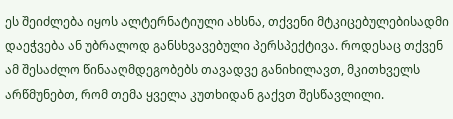ეს შეიძლება იყოს ალტერნატიული ახსნა, თქვენი მტკიცებულებისადმი დაეჭვება ან უბრალოდ განსხვავებული პერსპექტივა. როდესაც თქვენ ამ შესაძლო წინააღმდეგობებს თავადვე განიხილავთ, მკითხველს არწმუნებთ, რომ თემა ყველა კუთხიდან გაქვთ შესწავლილი.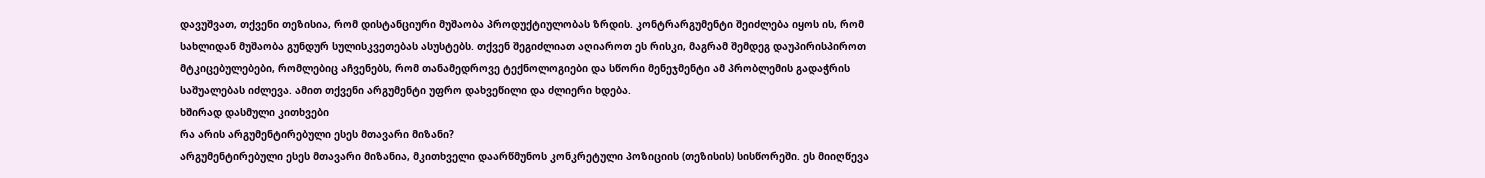დავუშვათ, თქვენი თეზისია, რომ დისტანციური მუშაობა პროდუქტიულობას ზრდის. კონტრარგუმენტი შეიძლება იყოს ის, რომ სახლიდან მუშაობა გუნდურ სულისკვეთებას ასუსტებს. თქვენ შეგიძლიათ აღიაროთ ეს რისკი, მაგრამ შემდეგ დაუპირისპიროთ მტკიცებულებები, რომლებიც აჩვენებს, რომ თანამედროვე ტექნოლოგიები და სწორი მენეჯმენტი ამ პრობლემის გადაჭრის საშუალებას იძლევა. ამით თქვენი არგუმენტი უფრო დახვეწილი და ძლიერი ხდება.
ხშირად დასმული კითხვები
რა არის არგუმენტირებული ესეს მთავარი მიზანი?
არგუმენტირებული ესეს მთავარი მიზანია, მკითხველი დაარწმუნოს კონკრეტული პოზიციის (თეზისის) სისწორეში. ეს მიიღწევა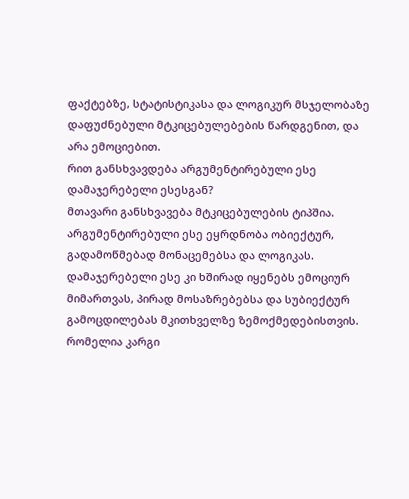ფაქტებზე, სტატისტიკასა და ლოგიკურ მსჯელობაზე დაფუძნებული მტკიცებულებების წარდგენით, და არა ემოციებით.
რით განსხვავდება არგუმენტირებული ესე დამაჯერებელი ესესგან?
მთავარი განსხვავება მტკიცებულების ტიპშია. არგუმენტირებული ესე ეყრდნობა ობიექტურ, გადამოწმებად მონაცემებსა და ლოგიკას. დამაჯერებელი ესე კი ხშირად იყენებს ემოციურ მიმართვას, პირად მოსაზრებებსა და სუბიექტურ გამოცდილებას მკითხველზე ზემოქმედებისთვის.
რომელია კარგი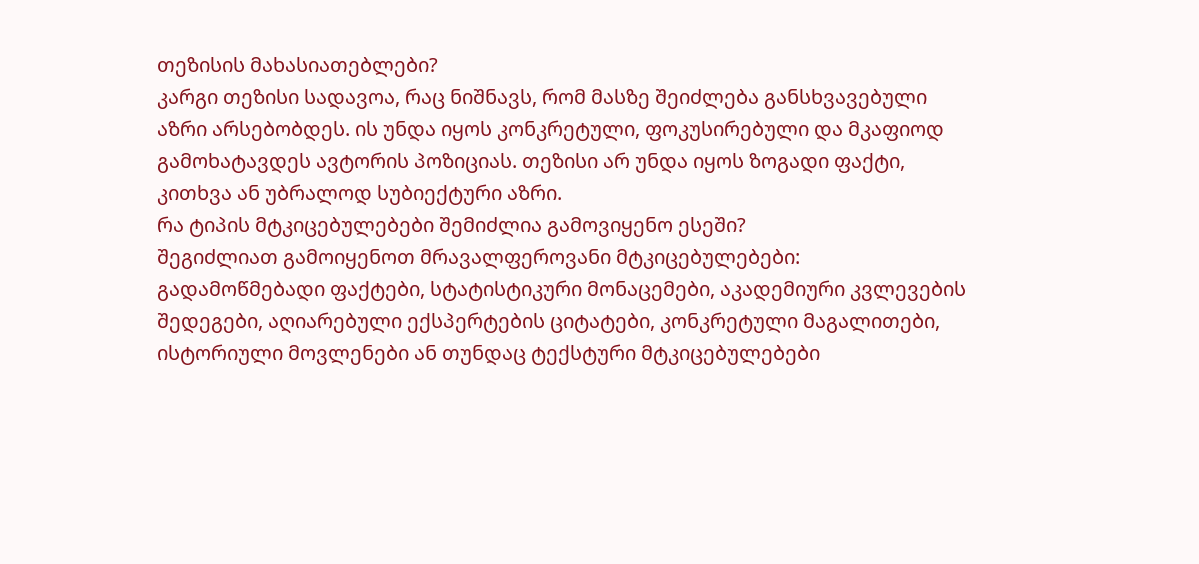თეზისის მახასიათებლები?
კარგი თეზისი სადავოა, რაც ნიშნავს, რომ მასზე შეიძლება განსხვავებული აზრი არსებობდეს. ის უნდა იყოს კონკრეტული, ფოკუსირებული და მკაფიოდ გამოხატავდეს ავტორის პოზიციას. თეზისი არ უნდა იყოს ზოგადი ფაქტი, კითხვა ან უბრალოდ სუბიექტური აზრი.
რა ტიპის მტკიცებულებები შემიძლია გამოვიყენო ესეში?
შეგიძლიათ გამოიყენოთ მრავალფეროვანი მტკიცებულებები: გადამოწმებადი ფაქტები, სტატისტიკური მონაცემები, აკადემიური კვლევების შედეგები, აღიარებული ექსპერტების ციტატები, კონკრეტული მაგალითები, ისტორიული მოვლენები ან თუნდაც ტექსტური მტკიცებულებები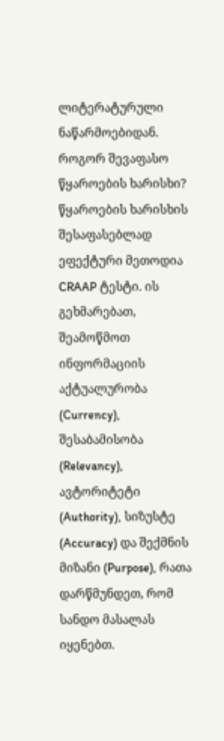ლიტერატურული ნაწარმოებიდან.
როგორ შევაფასო წყაროების ხარისხი?
წყაროების ხარისხის შესაფასებლად ეფექტური მეთოდია CRAAP ტესტი. ის გეხმარებათ, შეამოწმოთ ინფორმაციის აქტუალურობა (Currency), შესაბამისობა (Relevancy), ავტორიტეტი (Authority), სიზუსტე (Accuracy) და შექმნის მიზანი (Purpose), რათა დარწმუნდეთ, რომ სანდო მასალას იყენებთ.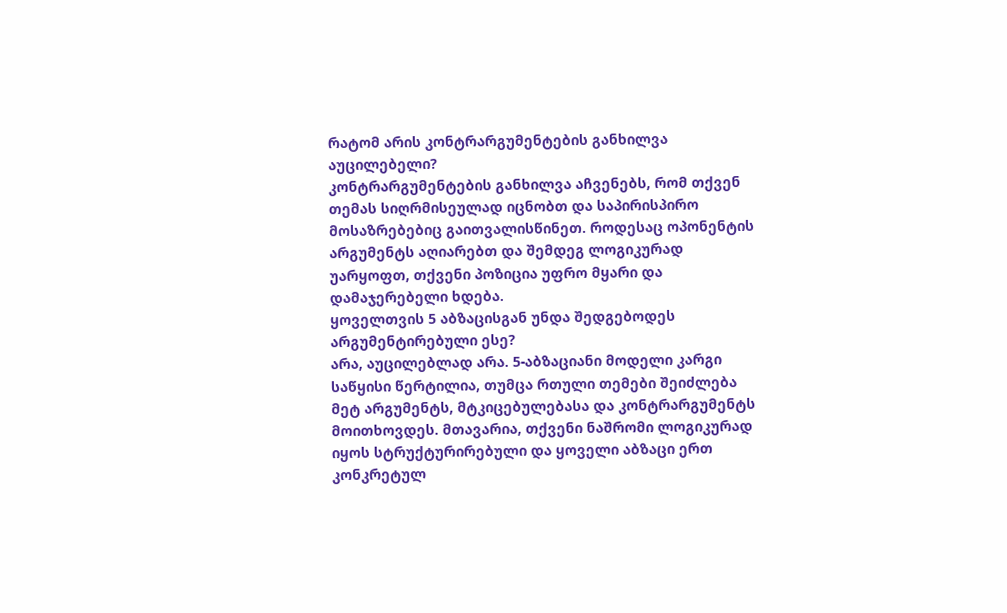რატომ არის კონტრარგუმენტების განხილვა აუცილებელი?
კონტრარგუმენტების განხილვა აჩვენებს, რომ თქვენ თემას სიღრმისეულად იცნობთ და საპირისპირო მოსაზრებებიც გაითვალისწინეთ. როდესაც ოპონენტის არგუმენტს აღიარებთ და შემდეგ ლოგიკურად უარყოფთ, თქვენი პოზიცია უფრო მყარი და დამაჯერებელი ხდება.
ყოველთვის 5 აბზაცისგან უნდა შედგებოდეს არგუმენტირებული ესე?
არა, აუცილებლად არა. 5-აბზაციანი მოდელი კარგი საწყისი წერტილია, თუმცა რთული თემები შეიძლება მეტ არგუმენტს, მტკიცებულებასა და კონტრარგუმენტს მოითხოვდეს. მთავარია, თქვენი ნაშრომი ლოგიკურად იყოს სტრუქტურირებული და ყოველი აბზაცი ერთ კონკრეტულ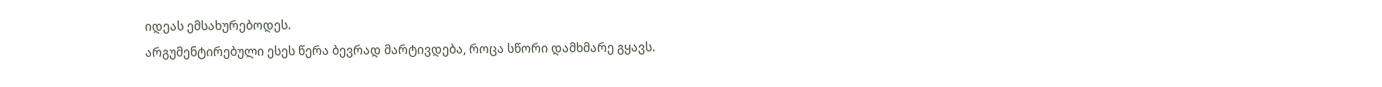იდეას ემსახურებოდეს.
არგუმენტირებული ესეს წერა ბევრად მარტივდება, როცა სწორი დამხმარე გყავს.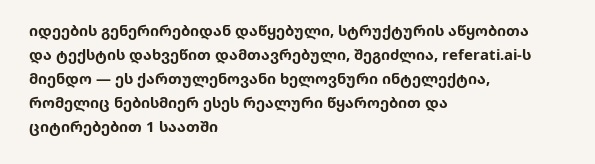იდეების გენერირებიდან დაწყებული, სტრუქტურის აწყობითა და ტექსტის დახვეწით დამთავრებული, შეგიძლია, referati.ai-ს მიენდო — ეს ქართულენოვანი ხელოვნური ინტელექტია, რომელიც ნებისმიერ ესეს რეალური წყაროებით და ციტირებებით 1 საათში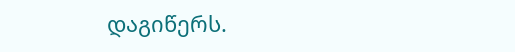დაგიწერს.